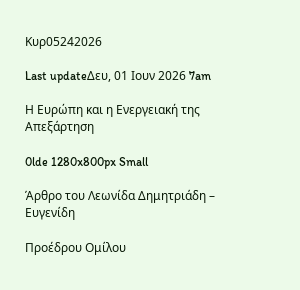Κυρ05242026

Last updateΔευ, 01 Ιουν 2026 7am

Η Ευρώπη και η Ενεργειακή της Απεξάρτηση

0lde 1280x800px Small

Άρθρο του Λεωνίδα Δημητριάδη – Ευγενίδη

Προέδρου Ομίλου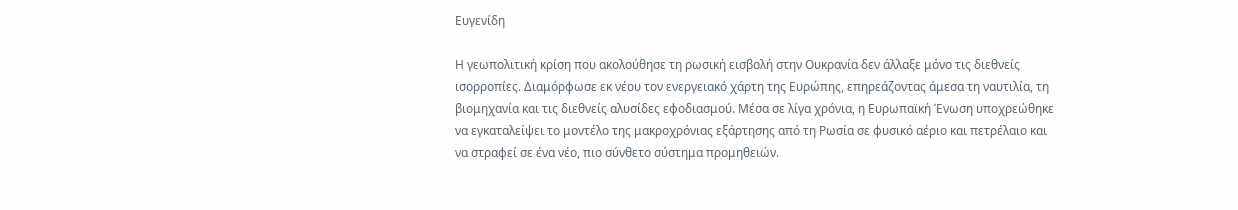Ευγενίδη

Η γεωπολιτική κρίση που ακολούθησε τη ρωσική εισβολή στην Ουκρανία δεν άλλαξε μόνο τις διεθνείς ισορροπίες. Διαμόρφωσε εκ νέου τον ενεργειακό χάρτη της Ευρώπης, επηρεάζοντας άμεσα τη ναυτιλία, τη βιομηχανία και τις διεθνείς αλυσίδες εφοδιασμού. Μέσα σε λίγα χρόνια, η Ευρωπαϊκή Ένωση υποχρεώθηκε να εγκαταλείψει το μοντέλο της μακροχρόνιας εξάρτησης από τη Ρωσία σε φυσικό αέριο και πετρέλαιο και να στραφεί σε ένα νέο, πιο σύνθετο σύστημα προμηθειών.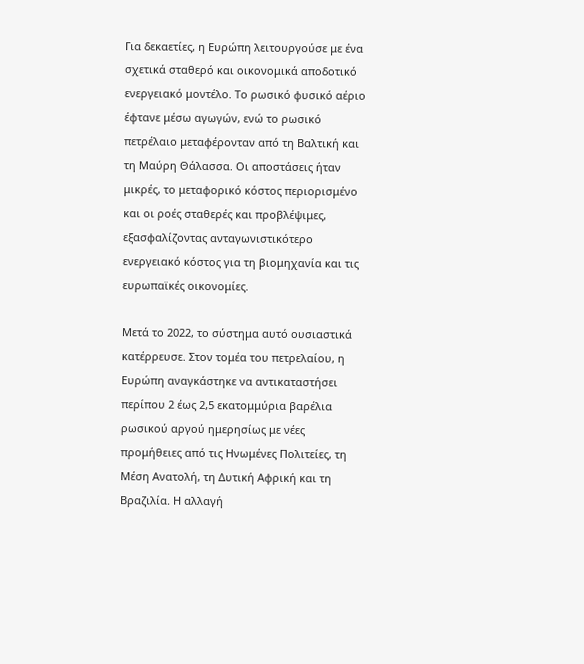Για δεκαετίες, η Ευρώπη λειτουργούσε με ένα σχετικά σταθερό και οικονομικά αποδοτικό ενεργειακό μοντέλο. Το ρωσικό φυσικό αέριο έφτανε μέσω αγωγών, ενώ το ρωσικό πετρέλαιο μεταφέρονταν από τη Βαλτική και τη Μαύρη Θάλασσα. Οι αποστάσεις ήταν μικρές, το μεταφορικό κόστος περιορισμένο και οι ροές σταθερές και προβλέψιμες, εξασφαλίζοντας ανταγωνιστικότερο ενεργειακό κόστος για τη βιομηχανία και τις ευρωπαϊκές οικονομίες.

Μετά το 2022, το σύστημα αυτό ουσιαστικά κατέρρευσε. Στον τομέα του πετρελαίου, η Ευρώπη αναγκάστηκε να αντικαταστήσει περίπου 2 έως 2,5 εκατομμύρια βαρέλια ρωσικού αργού ημερησίως με νέες προμήθειες από τις Ηνωμένες Πολιτείες, τη Μέση Ανατολή, τη Δυτική Αφρική και τη Βραζιλία. Η αλλαγή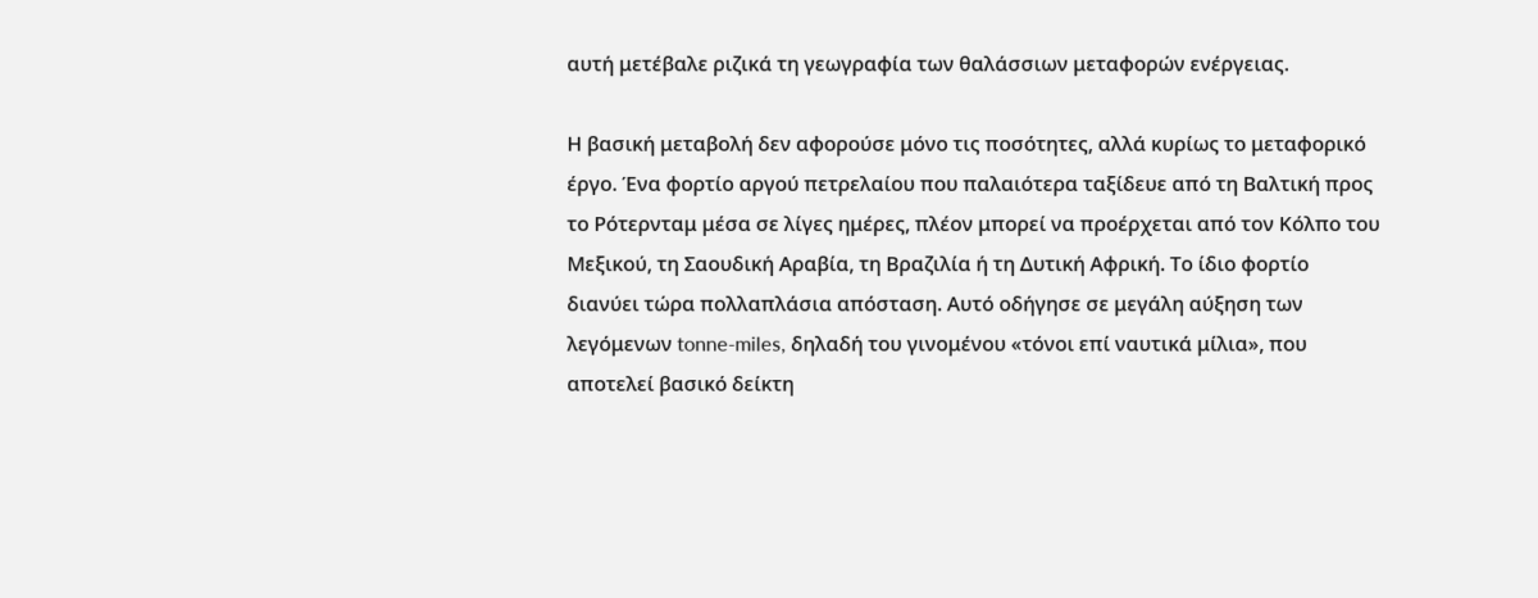αυτή μετέβαλε ριζικά τη γεωγραφία των θαλάσσιων μεταφορών ενέργειας.

Η βασική μεταβολή δεν αφορούσε μόνο τις ποσότητες, αλλά κυρίως το μεταφορικό έργο. Ένα φορτίο αργού πετρελαίου που παλαιότερα ταξίδευε από τη Βαλτική προς το Ρότερνταμ μέσα σε λίγες ημέρες, πλέον μπορεί να προέρχεται από τον Κόλπο του Μεξικού, τη Σαουδική Αραβία, τη Βραζιλία ή τη Δυτική Αφρική. Το ίδιο φορτίο διανύει τώρα πολλαπλάσια απόσταση. Αυτό οδήγησε σε μεγάλη αύξηση των λεγόμενων tonne-miles, δηλαδή του γινομένου «τόνοι επί ναυτικά μίλια», που αποτελεί βασικό δείκτη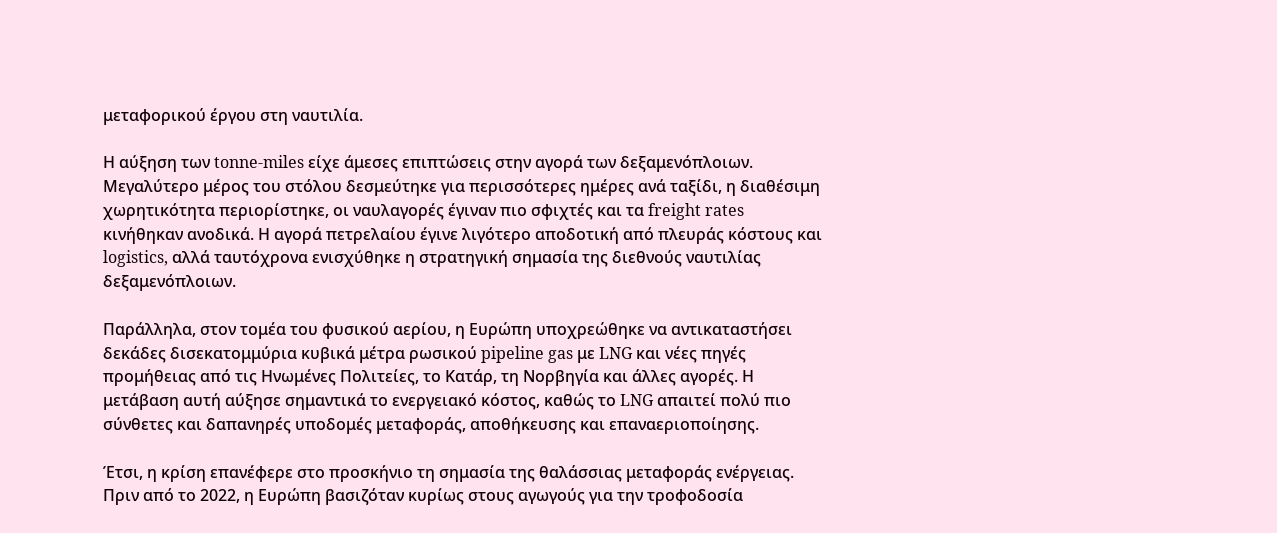μεταφορικού έργου στη ναυτιλία.

Η αύξηση των tonne-miles είχε άμεσες επιπτώσεις στην αγορά των δεξαμενόπλοιων. Μεγαλύτερο μέρος του στόλου δεσμεύτηκε για περισσότερες ημέρες ανά ταξίδι, η διαθέσιμη χωρητικότητα περιορίστηκε, οι ναυλαγορές έγιναν πιο σφιχτές και τα freight rates κινήθηκαν ανοδικά. Η αγορά πετρελαίου έγινε λιγότερο αποδοτική από πλευράς κόστους και logistics, αλλά ταυτόχρονα ενισχύθηκε η στρατηγική σημασία της διεθνούς ναυτιλίας δεξαμενόπλοιων.

Παράλληλα, στον τομέα του φυσικού αερίου, η Ευρώπη υποχρεώθηκε να αντικαταστήσει δεκάδες δισεκατομμύρια κυβικά μέτρα ρωσικού pipeline gas με LNG και νέες πηγές προμήθειας από τις Ηνωμένες Πολιτείες, το Κατάρ, τη Νορβηγία και άλλες αγορές. Η μετάβαση αυτή αύξησε σημαντικά το ενεργειακό κόστος, καθώς το LNG απαιτεί πολύ πιο σύνθετες και δαπανηρές υποδομές μεταφοράς, αποθήκευσης και επαναεριοποίησης.

Έτσι, η κρίση επανέφερε στο προσκήνιο τη σημασία της θαλάσσιας μεταφοράς ενέργειας. Πριν από το 2022, η Ευρώπη βασιζόταν κυρίως στους αγωγούς για την τροφοδοσία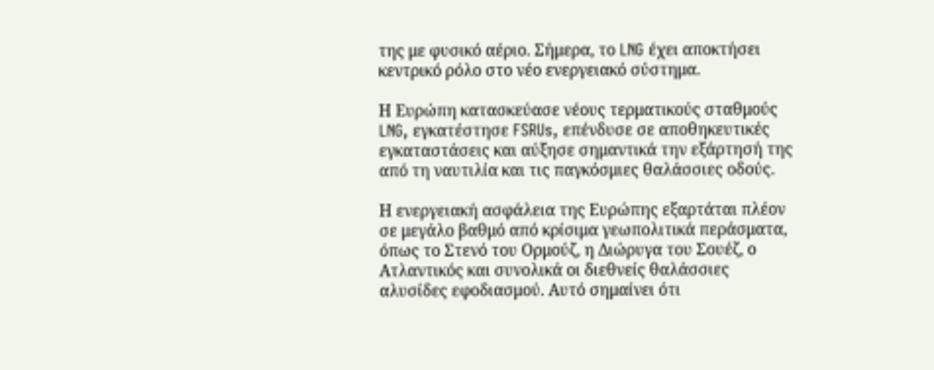της με φυσικό αέριο. Σήμερα, το LNG έχει αποκτήσει κεντρικό ρόλο στο νέο ενεργειακό σύστημα.

Η Ευρώπη κατασκεύασε νέους τερματικούς σταθμούς LNG, εγκατέστησε FSRUs, επένδυσε σε αποθηκευτικές εγκαταστάσεις και αύξησε σημαντικά την εξάρτησή της από τη ναυτιλία και τις παγκόσμιες θαλάσσιες οδούς.

Η ενεργειακή ασφάλεια της Ευρώπης εξαρτάται πλέον σε μεγάλο βαθμό από κρίσιμα γεωπολιτικά περάσματα, όπως το Στενό του Ορμούζ, η Διώρυγα του Σουέζ, ο Ατλαντικός και συνολικά οι διεθνείς θαλάσσιες αλυσίδες εφοδιασμού. Αυτό σημαίνει ότι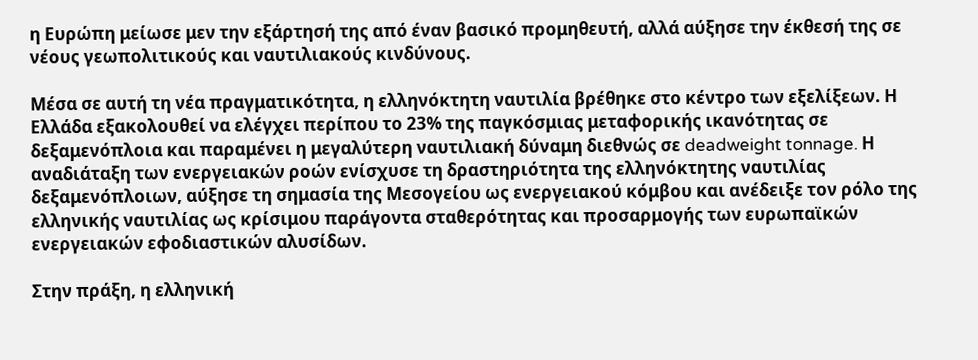η Ευρώπη μείωσε μεν την εξάρτησή της από έναν βασικό προμηθευτή, αλλά αύξησε την έκθεσή της σε νέους γεωπολιτικούς και ναυτιλιακούς κινδύνους.

Μέσα σε αυτή τη νέα πραγματικότητα, η ελληνόκτητη ναυτιλία βρέθηκε στο κέντρο των εξελίξεων. Η Ελλάδα εξακολουθεί να ελέγχει περίπου το 23% της παγκόσμιας μεταφορικής ικανότητας σε δεξαμενόπλοια και παραμένει η μεγαλύτερη ναυτιλιακή δύναμη διεθνώς σε deadweight tonnage. Η αναδιάταξη των ενεργειακών ροών ενίσχυσε τη δραστηριότητα της ελληνόκτητης ναυτιλίας δεξαμενόπλοιων, αύξησε τη σημασία της Μεσογείου ως ενεργειακού κόμβου και ανέδειξε τον ρόλο της ελληνικής ναυτιλίας ως κρίσιμου παράγοντα σταθερότητας και προσαρμογής των ευρωπαϊκών ενεργειακών εφοδιαστικών αλυσίδων.

Στην πράξη, η ελληνική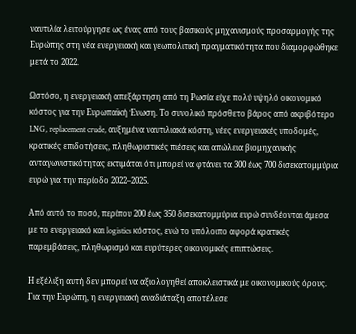ναυτιλία λειτούργησε ως ένας από τους βασικούς μηχανισμούς προσαρμογής της Ευρώπης στη νέα ενεργειακή και γεωπολιτική πραγματικότητα που διαμορφώθηκε μετά το 2022.

Ωστόσο, η ενεργειακή απεξάρτηση από τη Ρωσία είχε πολύ υψηλό οικονομικό κόστος για την Ευρωπαϊκή Ένωση. Το συνολικό πρόσθετο βάρος από ακριβότερο LNG, replacement crude, αυξημένα ναυτιλιακά κόστη, νέες ενεργειακές υποδομές, κρατικές επιδοτήσεις, πληθωριστικές πιέσεις και απώλεια βιομηχανικής ανταγωνιστικότητας εκτιμάται ότι μπορεί να φτάνει τα 300 έως 700 δισεκατομμύρια ευρώ για την περίοδο 2022–2025.

Από αυτό το ποσό, περίπου 200 έως 350 δισεκατομμύρια ευρώ συνδέονται άμεσα με το ενεργειακό και logistics κόστος, ενώ το υπόλοιπο αφορά κρατικές παρεμβάσεις, πληθωρισμό και ευρύτερες οικονομικές επιπτώσεις.

Η εξέλιξη αυτή δεν μπορεί να αξιολογηθεί αποκλειστικά με οικονομικούς όρους. Για την Ευρώπη, η ενεργειακή αναδιάταξη αποτέλεσε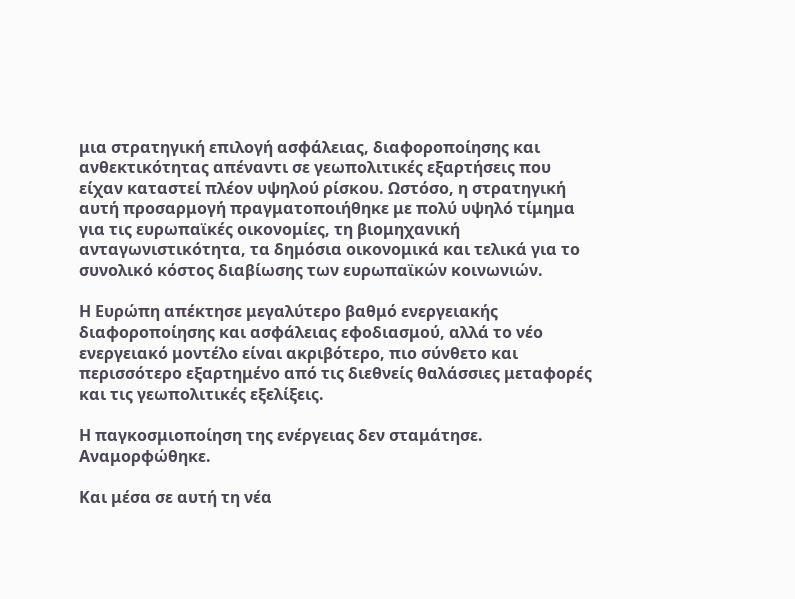μια στρατηγική επιλογή ασφάλειας, διαφοροποίησης και ανθεκτικότητας απέναντι σε γεωπολιτικές εξαρτήσεις που είχαν καταστεί πλέον υψηλού ρίσκου. Ωστόσο, η στρατηγική αυτή προσαρμογή πραγματοποιήθηκε με πολύ υψηλό τίμημα για τις ευρωπαϊκές οικονομίες, τη βιομηχανική ανταγωνιστικότητα, τα δημόσια οικονομικά και τελικά για το συνολικό κόστος διαβίωσης των ευρωπαϊκών κοινωνιών.

Η Ευρώπη απέκτησε μεγαλύτερο βαθμό ενεργειακής διαφοροποίησης και ασφάλειας εφοδιασμού, αλλά το νέο ενεργειακό μοντέλο είναι ακριβότερο, πιο σύνθετο και περισσότερο εξαρτημένο από τις διεθνείς θαλάσσιες μεταφορές και τις γεωπολιτικές εξελίξεις.

Η παγκοσμιοποίηση της ενέργειας δεν σταμάτησε. Αναμορφώθηκε.

Και μέσα σε αυτή τη νέα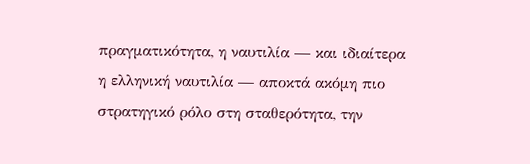πραγματικότητα, η ναυτιλία — και ιδιαίτερα η ελληνική ναυτιλία — αποκτά ακόμη πιο στρατηγικό ρόλο στη σταθερότητα, την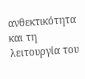ανθεκτικότητα και τη λειτουργία του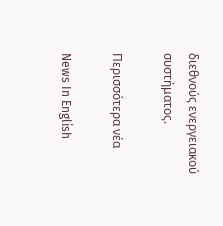διεθνούς ενεργειακού συστήματος.

Περισσότερα νέα

News In English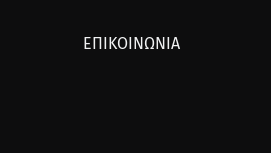ΕΠΙΚΟΙΝΩΝΙΑ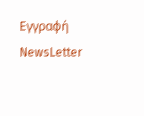Εγγραφή NewsLetter